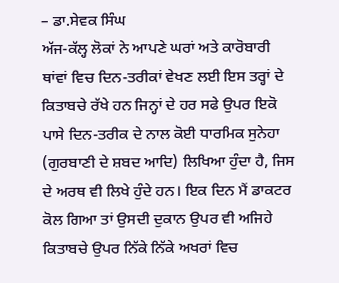– ਡਾ.ਸੇਵਕ ਸਿੰਘ
ਅੱਜ-ਕੱਲ੍ਹ ਲੋਕਾਂ ਨੇ ਆਪਣੇ ਘਰਾਂ ਅਤੇ ਕਾਰੋਬਾਰੀ ਥਾਂਵਾਂ ਵਿਚ ਦਿਨ-ਤਰੀਕਾਂ ਵੇਖਣ ਲਈ ਇਸ ਤਰ੍ਹਾਂ ਦੇ ਕਿਤਾਬਚੇ ਰੱਖੇ ਹਨ ਜਿਨ੍ਹਾਂ ਦੇ ਹਰ ਸਫੇ ਉਪਰ ਇਕੋ ਪਾਸੇ ਦਿਨ-ਤਰੀਕ ਦੇ ਨਾਲ ਕੋਈ ਧਾਰਮਿਕ ਸੁਨੇਹਾ (ਗੁਰਬਾਣੀ ਦੇ ਸ਼ਬਦ ਆਦਿ) ਲਿਖਿਆ ਹੁੰਦਾ ਹੈ, ਜਿਸ ਦੇ ਅਰਥ ਵੀ ਲਿਖੇ ਹੁੰਦੇ ਹਨ। ਇਕ ਦਿਨ ਮੈਂ ਡਾਕਟਰ ਕੋਲ ਗਿਆ ਤਾਂ ਉਸਦੀ ਦੁਕਾਨ ਉਪਰ ਵੀ ਅਜਿਹੇ ਕਿਤਾਬਚੇ ਉਪਰ ਨਿੱਕੇ ਨਿੱਕੇ ਅਖਰਾਂ ਵਿਚ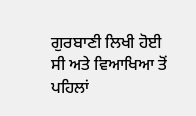ਗੁਰਬਾਣੀ ਲਿਖੀ ਹੋਈ ਸੀ ਅਤੇ ਵਿਆਖਿਆ ਤੋਂ ਪਹਿਲਾਂ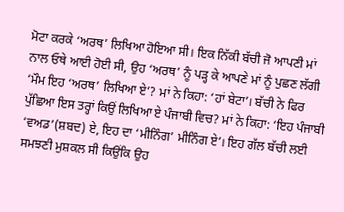ਮੋਟਾ ਕਰਕੇ ‘ਅਰਥ’ ਲਿਖਿਆ ਹੋਇਆ ਸੀ। ਇਕ ਨਿੱਕੀ ਬੱਚੀ ਜੋ ਆਪਣੀ ਮਾਂ ਨਾਲ ਓਥੇ ਆਈ ਹੋਈ ਸੀ, ਉਹ ‘ਅਰਥ’ ਨੂੰ ਪੜ੍ਹ ਕੇ ਆਪਣੇ ਮਾਂ ਨੂੰ ਪੁਛਣ ਲੱਗੀ ‘ਮੌਮ ਇਹ ‘ਅਰਥ’ ਲਿਖਿਆ ਏ’? ਮਾਂ ਨੇ ਕਿਹਾ: ‘ਹਾਂ ਬੇਟਾ’। ਬੱਚੀ ਨੇ ਫਿਰ ਪੁੱਛਿਆ ਇਸ ਤਰ੍ਹਾਂ ਕਿਉਂ ਲਿਖਿਆ ਏ ਪੰਜਾਬੀ ਵਿਚ? ਮਾਂ ਨੇ ਕਿਹਾ: ‘ਇਹ ਪੰਜਾਬੀ ‘ਵਅਡ’(ਸ਼ਬਦ) ਏ, ਇਹ ਦਾ ‘ਮੀਨਿੰਗ’ ਮੀਨਿੰਗ ਏ’। ਇਹ ਗੱਲ ਬੱਚੀ ਲਈ ਸਮਝਣੀ ਮੁਸ਼ਕਲ ਸੀ ਕਿਉਂਕਿ ਉਹ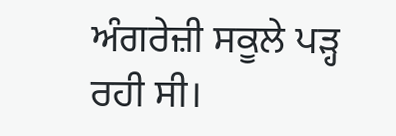ਅੰਗਰੇਜ਼ੀ ਸਕੂਲੇ ਪੜ੍ਹ ਰਹੀ ਸੀ।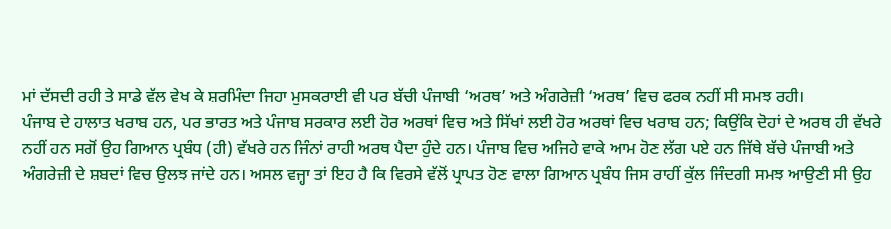ਮਾਂ ਦੱਸਦੀ ਰਹੀ ਤੇ ਸਾਡੇ ਵੱਲ ਵੇਖ ਕੇ ਸ਼ਰਮਿੰਦਾ ਜਿਹਾ ਮੁਸਕਰਾਈ ਵੀ ਪਰ ਬੱਚੀ ਪੰਜਾਬੀ ‘ਅਰਥ’ ਅਤੇ ਅੰਗਰੇਜ਼ੀ ‘ਅਰਥ’ ਵਿਚ ਫਰਕ ਨਹੀਂ ਸੀ ਸਮਝ ਰਹੀ।
ਪੰਜਾਬ ਦੇ ਹਾਲਾਤ ਖਰਾਬ ਹਨ, ਪਰ ਭਾਰਤ ਅਤੇ ਪੰਜਾਬ ਸਰਕਾਰ ਲਈ ਹੋਰ ਅਰਥਾਂ ਵਿਚ ਅਤੇ ਸਿੱਖਾਂ ਲਈ ਹੋਰ ਅਰਥਾਂ ਵਿਚ ਖਰਾਬ ਹਨ; ਕਿਉਂਕਿ ਦੋਹਾਂ ਦੇ ਅਰਥ ਹੀ ਵੱਖਰੇ ਨਹੀਂ ਹਨ ਸਗੋਂ ਉਹ ਗਿਆਨ ਪ੍ਰਬੰਧ (ਹੀ) ਵੱਖਰੇ ਹਨ ਜਿੰਨਾਂ ਰਾਹੀ ਅਰਥ ਪੈਦਾ ਹੁੰਦੇ ਹਨ। ਪੰਜਾਬ ਵਿਚ ਅਜਿਹੇ ਵਾਕੇ ਆਮ ਹੋਣ ਲੱਗ ਪਏ ਹਨ ਜਿੱਥੇ ਬੱਚੇ ਪੰਜਾਬੀ ਅਤੇ ਅੰਗਰੇਜ਼ੀ ਦੇ ਸ਼ਬਦਾਂ ਵਿਚ ਉਲਝ ਜਾਂਦੇ ਹਨ। ਅਸਲ ਵਜ੍ਹਾ ਤਾਂ ਇਹ ਹੈ ਕਿ ਵਿਰਸੇ ਵੱਲੋਂ ਪ੍ਰਾਪਤ ਹੋਣ ਵਾਲਾ ਗਿਆਨ ਪ੍ਰਬੰਧ ਜਿਸ ਰਾਹੀਂ ਕੁੱਲ ਜਿੰਦਗੀ ਸਮਝ ਆਉਣੀ ਸੀ ਉਹ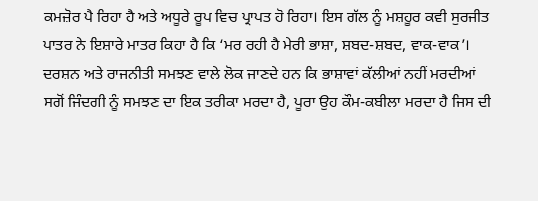ਕਮਜ਼ੋਰ ਪੈ ਰਿਹਾ ਹੈ ਅਤੇ ਅਧੂਰੇ ਰੂਪ ਵਿਚ ਪ੍ਰਾਪਤ ਹੋ ਰਿਹਾ। ਇਸ ਗੱਲ ਨੂੰ ਮਸ਼ਹੂਰ ਕਵੀ ਸੁਰਜੀਤ ਪਾਤਰ ਨੇ ਇਸ਼ਾਰੇ ਮਾਤਰ ਕਿਹਾ ਹੈ ਕਿ ‘ਮਰ ਰਹੀ ਹੈ ਮੇਰੀ ਭਾਸ਼ਾ, ਸ਼ਬਦ-ਸ਼ਬਦ, ਵਾਕ-ਵਾਕ’। ਦਰਸ਼ਨ ਅਤੇ ਰਾਜਨੀਤੀ ਸਮਝਣ ਵਾਲੇ ਲੋਕ ਜਾਣਦੇ ਹਨ ਕਿ ਭਾਸ਼ਾਵਾਂ ਕੱਲੀਆਂ ਨਹੀਂ ਮਰਦੀਆਂ ਸਗੋਂ ਜਿੰਦਗੀ ਨੂੰ ਸਮਝਣ ਦਾ ਇਕ ਤਰੀਕਾ ਮਰਦਾ ਹੈ, ਪੂਰਾ ਉਹ ਕੌਮ-ਕਬੀਲਾ ਮਰਦਾ ਹੈ ਜਿਸ ਦੀ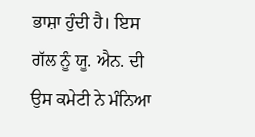ਭਾਸ਼ਾ ਹੁੰਦੀ ਹੈ। ਇਸ ਗੱਲ ਨੂੰ ਯੂ. ਐਨ. ਦੀ ਉਸ ਕਮੇਟੀ ਨੇ ਮੰਨਿਆ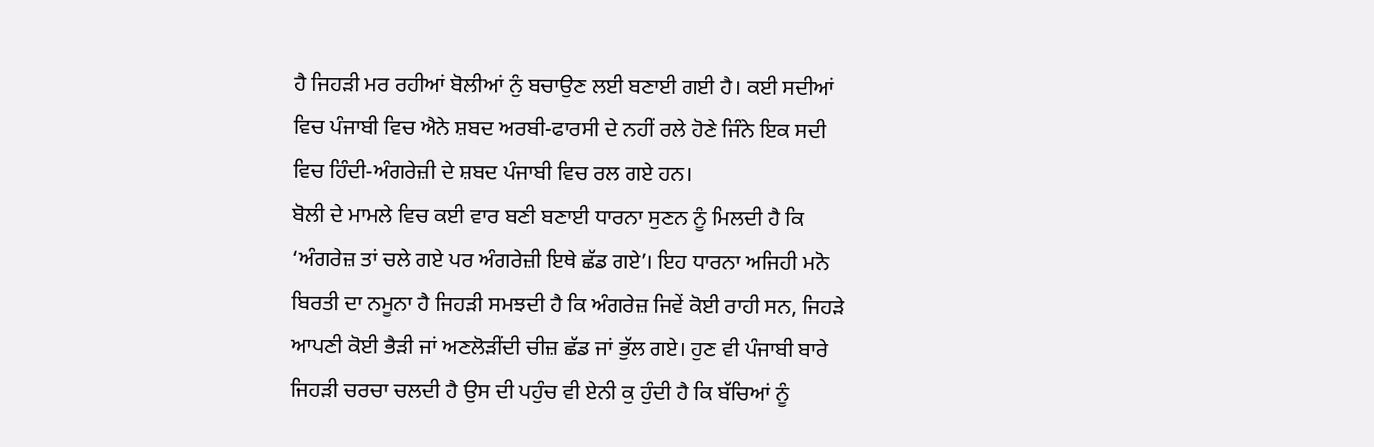ਹੈ ਜਿਹੜੀ ਮਰ ਰਹੀਆਂ ਬੋਲੀਆਂ ਨੁੰ ਬਚਾਉਣ ਲਈ ਬਣਾਈ ਗਈ ਹੈ। ਕਈ ਸਦੀਆਂ ਵਿਚ ਪੰਜਾਬੀ ਵਿਚ ਐਨੇ ਸ਼ਬਦ ਅਰਬੀ-ਫਾਰਸੀ ਦੇ ਨਹੀਂ ਰਲੇ ਹੋਣੇ ਜਿੰਨੇ ਇਕ ਸਦੀ ਵਿਚ ਹਿੰਦੀ-ਅੰਗਰੇਜ਼ੀ ਦੇ ਸ਼ਬਦ ਪੰਜਾਬੀ ਵਿਚ ਰਲ ਗਏ ਹਨ।
ਬੋਲੀ ਦੇ ਮਾਮਲੇ ਵਿਚ ਕਈ ਵਾਰ ਬਣੀ ਬਣਾਈ ਧਾਰਨਾ ਸੁਣਨ ਨੂੰ ਮਿਲਦੀ ਹੈ ਕਿ ‘ਅੰਗਰੇਜ਼ ਤਾਂ ਚਲੇ ਗਏ ਪਰ ਅੰਗਰੇਜ਼ੀ ਇਥੇ ਛੱਡ ਗਏ’। ਇਹ ਧਾਰਨਾ ਅਜਿਹੀ ਮਨੋ ਬਿਰਤੀ ਦਾ ਨਮੂਨਾ ਹੈ ਜਿਹੜੀ ਸਮਝਦੀ ਹੈ ਕਿ ਅੰਗਰੇਜ਼ ਜਿਵੇਂ ਕੋਈ ਰਾਹੀ ਸਨ, ਜਿਹੜੇ ਆਪਣੀ ਕੋਈ ਭੈੜੀ ਜਾਂ ਅਣਲੋੜੀਂਦੀ ਚੀਜ਼ ਛੱਡ ਜਾਂ ਭੁੱਲ ਗਏ। ਹੁਣ ਵੀ ਪੰਜਾਬੀ ਬਾਰੇ ਜਿਹੜੀ ਚਰਚਾ ਚਲਦੀ ਹੈ ਉਸ ਦੀ ਪਹੁੰਚ ਵੀ ਏਨੀ ਕੁ ਹੁੰਦੀ ਹੈ ਕਿ ਬੱਚਿਆਂ ਨੂੰ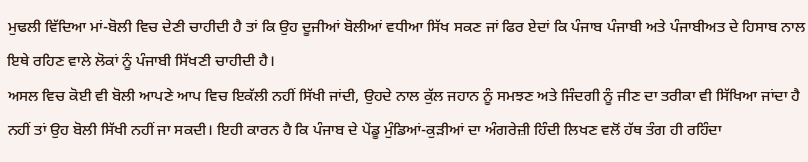ਮੁਢਲੀ ਵਿੱਦਿਆ ਮਾਂ-ਬੋਲੀ ਵਿਚ ਦੇਣੀ ਚਾਹੀਦੀ ਹੈ ਤਾਂ ਕਿ ਉਹ ਦੂਜੀਆਂ ਬੋਲੀਆਂ ਵਧੀਆ ਸਿੱਖ ਸਕਣ ਜਾਂ ਫਿਰ ਏਦਾਂ ਕਿ ਪੰਜਾਬ ਪੰਜਾਬੀ ਅਤੇ ਪੰਜਾਬੀਅਤ ਦੇ ਹਿਸਾਬ ਨਾਲ ਇਥੇ ਰਹਿਣ ਵਾਲੇ ਲੋਕਾਂ ਨੂੰ ਪੰਜਾਬੀ ਸਿੱਖਣੀ ਚਾਹੀਦੀ ਹੈ।
ਅਸਲ ਵਿਚ ਕੋਈ ਵੀ ਬੋਲੀ ਆਪਣੇ ਆਪ ਵਿਚ ਇਕੱਲੀ ਨਹੀਂ ਸਿੱਖੀ ਜਾਂਦੀ, ਉਹਦੇ ਨਾਲ ਕੁੱਲ ਜਹਾਨ ਨੂੰ ਸਮਝਣ ਅਤੇ ਜਿੰਦਗੀ ਨੂੰ ਜੀਣ ਦਾ ਤਰੀਕਾ ਵੀ ਸਿੱਖਿਆ ਜਾਂਦਾ ਹੈ ਨਹੀਂ ਤਾਂ ਉਹ ਬੋਲੀ ਸਿੱਖੀ ਨਹੀਂ ਜਾ ਸਕਦੀ। ਇਹੀ ਕਾਰਨ ਹੈ ਕਿ ਪੰਜਾਬ ਦੇ ਪੇਂਡੂ ਮੁੰਡਿਆਂ-ਕੁੜੀਆਂ ਦਾ ਅੰਗਰੇਜ਼ੀ ਹਿੰਦੀ ਲਿਖਣ ਵਲੋਂ ਹੱਥ ਤੰਗ ਹੀ ਰਹਿੰਦਾ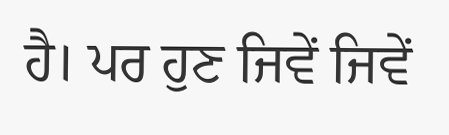ਹੈ। ਪਰ ਹੁਣ ਜਿਵੇਂ ਜਿਵੇਂ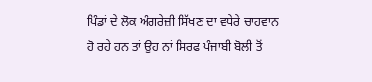ਪਿੰਡਾਂ ਦੇ ਲੋਕ ਅੰਗਰੇਜ਼ੀ ਸਿੱਖਣ ਦਾ ਵਧੇਰੇ ਚਾਹਵਾਨ ਹੋ ਰਹੇ ਹਨ ਤਾਂ ਉਹ ਨਾਂ ਸਿਰਫ ਪੰਜਾਬੀ ਬੋਲੀ ਤੋਂ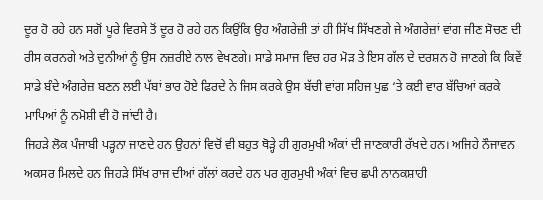ਦੂਰ ਹੋ ਰਹੇ ਹਨ ਸਗੋਂ ਪੂਰੇ ਵਿਰਸੇ ਤੋਂ ਦੂਰ ਹੋ ਰਹੇ ਹਨ ਕਿਉਂਕਿ ਉਹ ਅੰਗਰੇਜ਼ੀ ਤਾਂ ਹੀ ਸਿੱਖ ਸਿੱਖਣਗੇ ਜੇ ਅੰਗਰੇਜ਼ਾਂ ਵਾਂਗ ਜੀਣ ਸੋਚਣ ਦੀ ਰੀਸ ਕਰਨਗੇ ਅਤੇ ਦੁਨੀਆਂ ਨੂੰ ਉਸ ਨਜ਼ਰੀਏ ਨਾਲ ਵੇਖਣਗੇ। ਸਾਡੇ ਸਮਾਜ ਵਿਚ ਹਰ ਮੋੜ ਤੇ ਇਸ ਗੱਲ ਦੇ ਦਰਸ਼ਨ ਹੋ ਜਾਣਗੇ ਕਿ ਕਿਵੇਂ ਸਾਡੇ ਬੰਦੇ ਅੰਗਰੇਜ਼ ਬਣਨ ਲਈ ਪੱਬਾਂ ਭਾਰ ਹੋਏ ਫਿਰਦੇ ਨੇ ਜਿਸ ਕਰਕੇ ਉਸ ਬੱਚੀ ਵਾਂਗ ਸਹਿਜ ਪੁਛ ‘ਤੇ ਕਈ ਵਾਰ ਬੱਚਿਆਂ ਕਰਕੇ ਮਾਪਿਆਂ ਨੂੰ ਨਮੋਸ਼ੀ ਵੀ ਹੋ ਜਾਂਦੀ ਹੈ।
ਜਿਹੜੇ ਲੋਕ ਪੰਜਾਬੀ ਪੜ੍ਹਨਾ ਜਾਣਦੇ ਹਨ ਉਹਨਾਂ ਵਿਚੋਂ ਵੀ ਬਹੁਤ ਥੋੜ੍ਹੇ ਹੀ ਗੁਰਮੁਖੀ ਅੰਕਾਂ ਦੀ ਜਾਣਕਾਰੀ ਰੱਖਦੇ ਹਨ। ਅਜਿਹੇ ਨੌਜਾਵਨ ਅਕਸਰ ਮਿਲਦੇ ਹਨ ਜਿਹੜੇ ਸਿੱਖ ਰਾਜ ਦੀਆਂ ਗੱਲਾਂ ਕਰਦੇ ਹਨ ਪਰ ਗੁਰਮੁਖੀ ਅੰਕਾਂ ਵਿਚ ਛਪੀ ਨਾਨਕਸ਼ਾਹੀ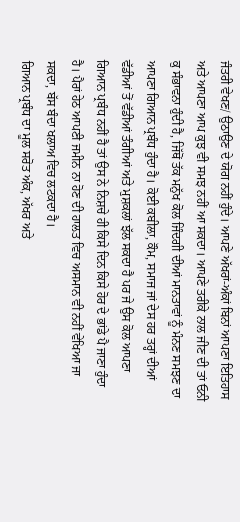ਜੰਤਰੀ ਵੇਖਣ/ ਉਠਾਉਣ ਦੇ ਯੋਗ ਨਹੀਂ ਹੁੰਦੇ। ਆਪਣੇ ਅੱਖਰਾਂ-ਅੰਕਾਂ ਬਿਨਾਂ ਆਪਣਾ ਇਤਿਹਾਸ ਅਤੇ ਆਪਣਾ ਆਪ ਕੁਝ ਵੀ ਸਮਝ ਨਹੀਂ ਆ ਸਕਦਾ। ਆਪਣੇ ਤਰੀਕੇ ਨਾਲ ਜੀਣ ਦੀ ਤਾਂ ਓਨੀ ਕੁ ਸੰਭਾਵਨਾ ਹੁੰਦੀ ਹੈ, ਜਿੱਥੋਂ ਤੱਕ ਮਨੁੱਖ ਕੋਲ ਜਿੰਦਗੀ ਦੀਆਂ ਮਾਨਤਾਵਾਂ ਨੂੰ ਮੰਨਣ ਸਮਝਣ ਦਾ ਆਪਣਾ ਗਿਆਨ ਪ੍ਰਬੰਧ ਹੁੰਦਾ ਹੈ। ਕੋਈ ਕਬੀਲਾ, ਕੌਮ, ਸਮਾਜ ਜਾਂ ਦੇਸ ਹਰ ਤਰ੍ਹਾਂ ਦੀਆਂ ਵੱਡੀਆਂ ਤੋਂ ਵੱਡੀਆਂ ਤੰਗੀਆਂ ਅਤੇ ਮੁਸ਼ਕਲਾਂ ਝੱਲ ਸਕਦਾ ਹੈ ਪਰ ਜੇ ਉਸ ਕੋਲ ਆਪਣਾ ਗਿਆਨ ਪ੍ਰਬੰਧ ਨਹੀਂ ਹੈ ਤਾਂ ਉਸ ਨੇ ਨਿਸ਼ਚੇ ਹੀ ਕਿਸੇ ਦਿਨ ਕਿਸੇ ਹੋਰ ਦੇ ਭਾਂਡੇ ਪੈ ਜਾਣਾ ਹੁੰਦਾ ਹੈ। ਪੈਰਾਂ ਹੇਠ ਆਪਣੀ ਜਮੀਨ ਨਾ ਹੋਣ ਦੀ ਹਾਲਤ ਵਿਚ ਅਸਮਾਨ ਵੀ ਨਹੀਂ ਵੇਖਿਆ ਜਾ ਸਕਦਾ, ਬੱਸ ਬੰਦਾ ਖਲਾਅ ਵਿਚ ਲਟਕਦਾ ਹੈ।
ਗਿਆਨ ਪ੍ਰਬੰਧ ਦਾ ਮੂਲ ਸਰੋਤ ਅੰਕ, ਅੱਖਰ ਅਤੇ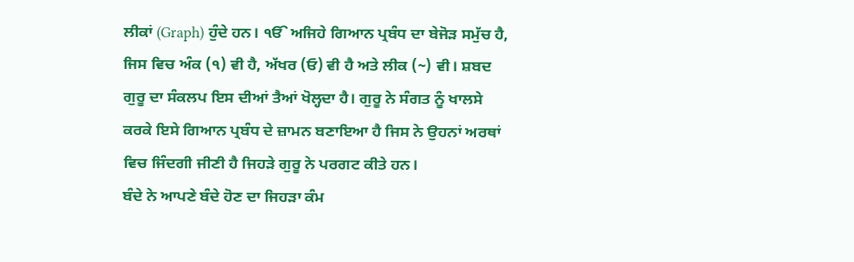ਲੀਕਾਂ (Graph) ਹੁੰਦੇ ਹਨ। ੴ ਅਜਿਹੇ ਗਿਆਨ ਪ੍ਰਬੰਧ ਦਾ ਬੇਜੋੜ ਸਮੁੱਚ ਹੈ, ਜਿਸ ਵਿਚ ਅੰਕ (੧) ਵੀ ਹੈ, ਅੱਖਰ (ਓ) ਵੀ ਹੈ ਅਤੇ ਲੀਕ (~) ਵੀ। ਸ਼ਬਦ ਗੁਰੂ ਦਾ ਸੰਕਲਪ ਇਸ ਦੀਆਂ ਤੈਆਂ ਖੋਲ੍ਹਦਾ ਹੈ। ਗੁਰੂ ਨੇ ਸੰਗਤ ਨੂੰ ਖਾਲਸੇ ਕਰਕੇ ਇਸੇ ਗਿਆਨ ਪ੍ਰਬੰਧ ਦੇ ਜ਼ਾਮਨ ਬਣਾਇਆ ਹੈ ਜਿਸ ਨੇ ਉਹਨਾਂ ਅਰਥਾਂ ਵਿਚ ਜਿੰਦਗੀ ਜੀਣੀ ਹੈ ਜਿਹੜੇ ਗੁਰੂ ਨੇ ਪਰਗਟ ਕੀਤੇ ਹਨ।
ਬੰਦੇ ਨੇ ਆਪਣੇ ਬੰਦੇ ਹੋਣ ਦਾ ਜਿਹੜਾ ਕੰਮ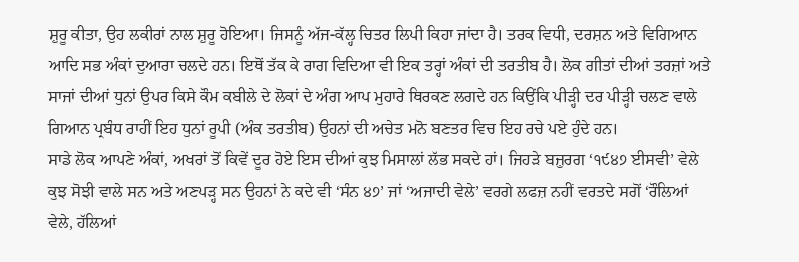ਸ਼ੁਰੂ ਕੀਤਾ, ਉਹ ਲਕੀਰਾਂ ਨਾਲ ਸ਼ੁਰੂ ਹੋਇਆ। ਜਿਸਨੂੰ ਅੱਜ-ਕੱਲ੍ਹ ਚਿਤਰ ਲਿਪੀ ਕਿਹਾ ਜਾਂਦਾ ਹੈ। ਤਰਕ ਵਿਧੀ, ਦਰਸ਼ਨ ਅਤੇ ਵਿਗਿਆਨ ਆਦਿ ਸਭ ਅੰਕਾਂ ਦੁਆਰਾ ਚਲਦੇ ਹਨ। ਇਥੋਂ ਤੱਕ ਕੇ ਰਾਗ ਵਿਦਿਆ ਵੀ ਇਕ ਤਰ੍ਹਾਂ ਅੰਕਾਂ ਦੀ ਤਰਤੀਬ ਹੈ। ਲੋਕ ਗੀਤਾਂ ਦੀਆਂ ਤਰਜ਼ਾਂ ਅਤੇ ਸਾਜਾਂ ਦੀਆਂ ਧੁਨਾਂ ਉਪਰ ਕਿਸੇ ਕੌਮ ਕਬੀਲੇ ਦੇ ਲੋਕਾਂ ਦੇ ਅੰਗ ਆਪ ਮੁਹਾਰੇ ਥਿਰਕਣ ਲਗਦੇ ਹਨ ਕਿਉਂਕਿ ਪੀੜ੍ਹੀ ਦਰ ਪੀੜ੍ਹੀ ਚਲਣ ਵਾਲੇ ਗਿਆਨ ਪ੍ਰਬੰਧ ਰਾਹੀਂ ਇਹ ਧੁਨਾਂ ਰੂਪੀ (ਅੰਕ ਤਰਤੀਬ) ਉਹਨਾਂ ਦੀ ਅਚੇਤ ਮਨੋ ਬਣਤਰ ਵਿਚ ਇਹ ਰਚੇ ਪਏ ਹੁੰਦੇ ਹਨ।
ਸਾਡੇ ਲੋਕ ਆਪਣੇ ਅੰਕਾਂ, ਅਖਰਾਂ ਤੋਂ ਕਿਵੇਂ ਦੂਰ ਹੋਏ ਇਸ ਦੀਆਂ ਕੁਝ ਮਿਸਾਲਾਂ ਲੱਭ ਸਕਦੇ ਹਾਂ। ਜਿਹੜੇ ਬਜ਼ੁਰਗ ‘੧੯੪੭ ਈਸਵੀ’ ਵੇਲੇ ਕੁਝ ਸੋਝੀ ਵਾਲੇ ਸਨ ਅਤੇ ਅਣਪੜ੍ਹ ਸਨ ਉਹਨਾਂ ਨੇ ਕਦੇ ਵੀ ‘ਸੰਨ ੪੭’ ਜਾਂ ‘ਅਜਾਦੀ ਵੇਲੇ’ ਵਰਗੇ ਲਫਜ਼ ਨਹੀਂ ਵਰਤਦੇ ਸਗੋਂ ‘ਰੌਲਿਆਂ ਵੇਲੇ, ਹੱਲਿਆਂ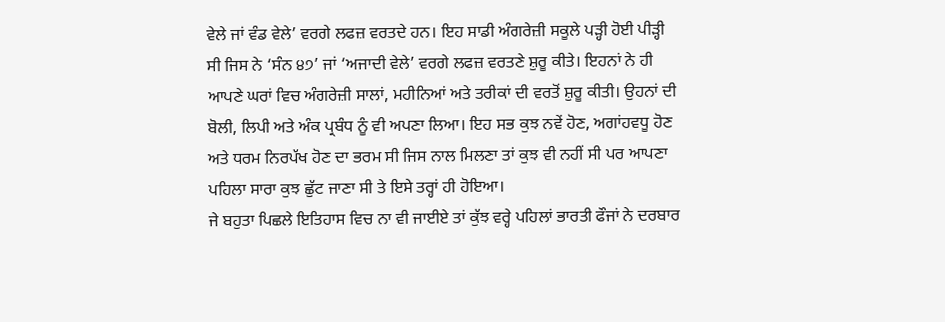ਵੇਲੇ ਜਾਂ ਵੰਡ ਵੇਲੇ’ ਵਰਗੇ ਲਫਜ਼ ਵਰਤਦੇ ਹਨ। ਇਹ ਸਾਡੀ ਅੰਗਰੇਜ਼ੀ ਸਕੂਲੇ ਪੜ੍ਹੀ ਹੋਈ ਪੀੜ੍ਹੀ ਸੀ ਜਿਸ ਨੇ ‘ਸੰਨ ੪੭’ ਜਾਂ ‘ਅਜਾਦੀ ਵੇਲੇ’ ਵਰਗੇ ਲਫਜ਼ ਵਰਤਣੇ ਸ਼ੁਰੂ ਕੀਤੇ। ਇਹਨਾਂ ਨੇ ਹੀ ਆਪਣੇ ਘਰਾਂ ਵਿਚ ਅੰਗਰੇਜ਼ੀ ਸਾਲਾਂ, ਮਹੀਨਿਆਂ ਅਤੇ ਤਰੀਕਾਂ ਦੀ ਵਰਤੋਂ ਸ਼ੁਰੂ ਕੀਤੀ। ਉਹਨਾਂ ਦੀ ਬੋਲੀ, ਲਿਪੀ ਅਤੇ ਅੰਕ ਪ੍ਰਬੰਧ ਨੂੰ ਵੀ ਅਪਣਾ ਲਿਆ। ਇਹ ਸਭ ਕੁਝ ਨਵੇਂ ਹੋਣ, ਅਗਾਂਹਵਧੂ ਹੋਣ ਅਤੇ ਧਰਮ ਨਿਰਪੱਖ ਹੋਣ ਦਾ ਭਰਮ ਸੀ ਜਿਸ ਨਾਲ ਮਿਲਣਾ ਤਾਂ ਕੁਝ ਵੀ ਨਹੀਂ ਸੀ ਪਰ ਆਪਣਾ ਪਹਿਲਾ ਸਾਰਾ ਕੁਝ ਛੁੱਟ ਜਾਣਾ ਸੀ ਤੇ ਇਸੇ ਤਰ੍ਹਾਂ ਹੀ ਹੋਇਆ।
ਜੇ ਬਹੁਤਾ ਪਿਛਲੇ ਇਤਿਹਾਸ ਵਿਚ ਨਾ ਵੀ ਜਾਈਏ ਤਾਂ ਕੁੱਝ ਵਰ੍ਹੇ ਪਹਿਲਾਂ ਭਾਰਤੀ ਫੌਜਾਂ ਨੇ ਦਰਬਾਰ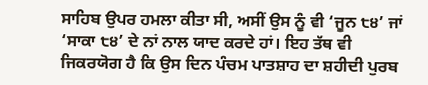ਸਾਹਿਬ ਉਪਰ ਹਮਲਾ ਕੀਤਾ ਸੀ, ਅਸੀਂ ਉਸ ਨੂੰ ਵੀ ‘ਜੂਨ ੮੪’ ਜਾਂ ‘ਸਾਕਾ ੮੪’ ਦੇ ਨਾਂ ਨਾਲ ਯਾਦ ਕਰਦੇ ਹਾਂ। ਇਹ ਤੱਥ ਵੀ ਜਿਕਰਯੋਗ ਹੈ ਕਿ ਉਸ ਦਿਨ ਪੰਚਮ ਪਾਤਸ਼ਾਹ ਦਾ ਸ਼ਹੀਦੀ ਪੁਰਬ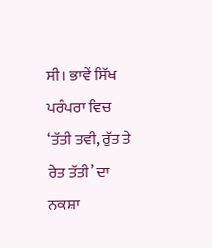ਸੀ। ਭਾਵੇਂ ਸਿੱਖ ਪਰੰਪਰਾ ਵਿਚ ‘ਤੱਤੀ ਤਵੀ, ਰੁੱਤ ਤੇ ਰੇਤ ਤੱਤੀ’ ਦਾ ਨਕਸ਼ਾ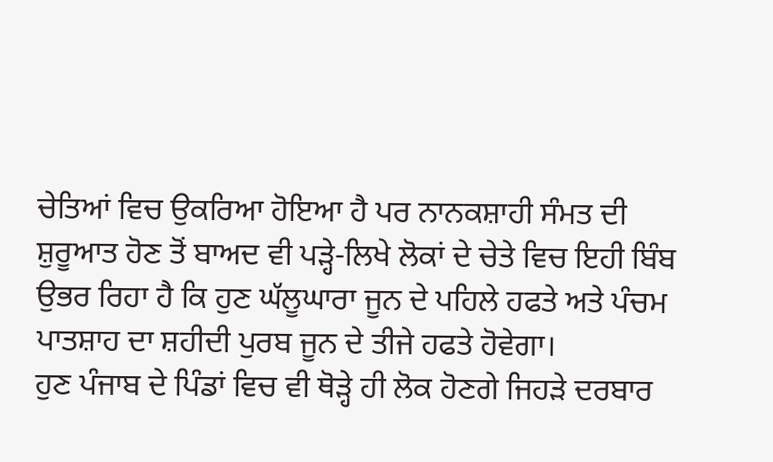ਚੇਤਿਆਂ ਵਿਚ ਉਕਰਿਆ ਹੋਇਆ ਹੈ ਪਰ ਨਾਨਕਸ਼ਾਹੀ ਸੰਮਤ ਦੀ ਸ਼ੁਰੂਆਤ ਹੋਣ ਤੋਂ ਬਾਅਦ ਵੀ ਪੜ੍ਹੇ-ਲਿਖੇ ਲੋਕਾਂ ਦੇ ਚੇਤੇ ਵਿਚ ਇਹੀ ਬਿੰਬ ਉਭਰ ਰਿਹਾ ਹੈ ਕਿ ਹੁਣ ਘੱਲੂਘਾਰਾ ਜੂਨ ਦੇ ਪਹਿਲੇ ਹਫਤੇ ਅਤੇ ਪੰਚਮ ਪਾਤਸ਼ਾਹ ਦਾ ਸ਼ਹੀਦੀ ਪੁਰਬ ਜੂਨ ਦੇ ਤੀਜੇ ਹਫਤੇ ਹੋਵੇਗਾ।
ਹੁਣ ਪੰਜਾਬ ਦੇ ਪਿੰਡਾਂ ਵਿਚ ਵੀ ਥੋੜ੍ਹੇ ਹੀ ਲੋਕ ਹੋਣਗੇ ਜਿਹੜੇ ਦਰਬਾਰ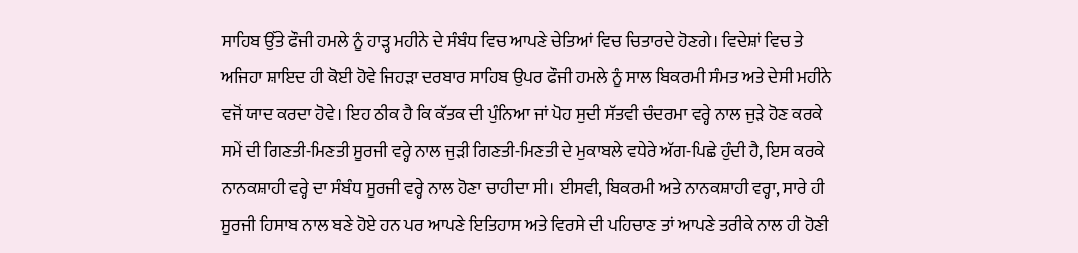ਸਾਹਿਬ ਉੱਤੇ ਫੌਜੀ ਹਮਲੇ ਨੂੰ ਹਾੜ੍ਹ ਮਹੀਨੇ ਦੇ ਸੰਬੰਧ ਵਿਚ ਆਪਣੇ ਚੇਤਿਆਂ ਵਿਚ ਚਿਤਾਰਦੇ ਹੋਣਗੇ। ਵਿਦੇਸ਼ਾਂ ਵਿਚ ਤੇ ਅਜਿਹਾ ਸ਼ਾਇਦ ਹੀ ਕੋਈ ਹੋਵੇ ਜਿਹੜਾ ਦਰਬਾਰ ਸਾਹਿਬ ਉਪਰ ਫੌਜੀ ਹਮਲੇ ਨੂੰ ਸਾਲ ਬਿਕਰਮੀ ਸੰਮਤ ਅਤੇ ਦੇਸੀ ਮਹੀਨੇ ਵਜੋਂ ਯਾਦ ਕਰਦਾ ਹੋਵੇ। ਇਹ ਠੀਕ ਹੈ ਕਿ ਕੱਤਕ ਦੀ ਪੁੰਨਿਆ ਜਾਂ ਪੋਹ ਸੁਦੀ ਸੱਤਵੀ ਚੰਦਰਮਾ ਵਰ੍ਹੇ ਨਾਲ ਜੁੜੇ ਹੋਣ ਕਰਕੇ ਸਮੇਂ ਦੀ ਗਿਣਤੀ-ਮਿਣਤੀ ਸੂਰਜੀ ਵਰ੍ਹੇ ਨਾਲ ਜੁੜੀ ਗਿਣਤੀ-ਮਿਣਤੀ ਦੇ ਮੁਕਾਬਲੇ ਵਧੇਰੇ ਅੱਗ-ਪਿਛੇ ਹੁੰਦੀ ਹੈ, ਇਸ ਕਰਕੇ ਨਾਨਕਸ਼ਾਹੀ ਵਰ੍ਹੇ ਦਾ ਸੰਬੰਧ ਸੂਰਜੀ ਵਰ੍ਹੇ ਨਾਲ ਹੋਣਾ ਚਾਹੀਦਾ ਸੀ। ਈਸਵੀ, ਬਿਕਰਮੀ ਅਤੇ ਨਾਨਕਸ਼ਾਹੀ ਵਰ੍ਹਾ, ਸਾਰੇ ਹੀ ਸੂਰਜੀ ਹਿਸਾਬ ਨਾਲ ਬਣੇ ਹੋਏ ਹਨ ਪਰ ਆਪਣੇ ਇਤਿਹਾਸ ਅਤੇ ਵਿਰਸੇ ਦੀ ਪਹਿਚਾਣ ਤਾਂ ਆਪਣੇ ਤਰੀਕੇ ਨਾਲ ਹੀ ਹੋਣੀ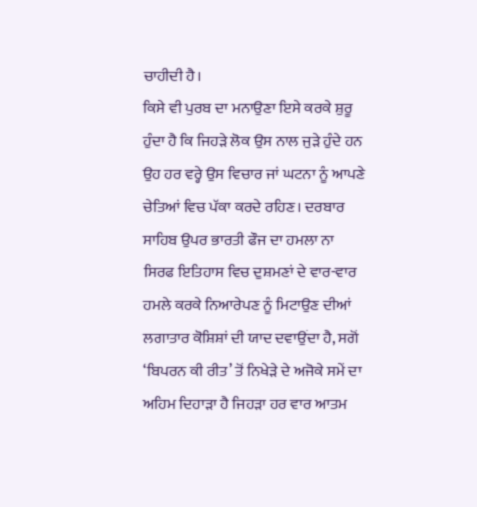ਚਾਹੀਦੀ ਹੈ।
ਕਿਸੇ ਵੀ ਪੁਰਬ ਦਾ ਮਨਾਉਣਾ ਇਸੇ ਕਰਕੇ ਸ਼ੁਰੂ ਹੁੰਦਾ ਹੈ ਕਿ ਜਿਹੜੇ ਲੋਕ ਉਸ ਨਾਲ ਜੁੜੇ ਹੁੰਦੇ ਹਨ ਉਹ ਹਰ ਵਰ੍ਹੇ ਉਸ ਵਿਚਾਰ ਜਾਂ ਘਟਨਾ ਨੂੰ ਆਪਣੇ ਚੇਤਿਆਂ ਵਿਚ ਪੱਕਾ ਕਰਦੇ ਰਹਿਣ। ਦਰਬਾਰ ਸਾਹਿਬ ਉਪਰ ਭਾਰਤੀ ਫੌਜ ਦਾ ਹਮਲਾ ਨਾ ਸਿਰਫ ਇਤਿਹਾਸ ਵਿਚ ਦੁਸ਼ਮਣਾਂ ਦੇ ਵਾਰ-ਵਾਰ ਹਮਲੇ ਕਰਕੇ ਨਿਆਰੇਪਣ ਨੂੰ ਮਿਟਾਉਣ ਦੀਆਂ ਲਗਾਤਾਰ ਕੋਸ਼ਿਸ਼ਾਂ ਦੀ ਯਾਦ ਦਵਾਉਂਦਾ ਹੈ, ਸਗੋਂ ‘ਬਿਪਰਨ ਕੀ ਰੀਤ’ ਤੋਂ ਨਿਖੇੜੇ ਦੇ ਅਜੋਕੇ ਸਮੇਂ ਦਾ ਅਹਿਮ ਦਿਹਾੜਾ ਹੈ ਜਿਹੜਾ ਹਰ ਵਾਰ ਆਤਮ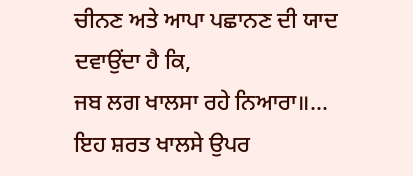ਚੀਨਣ ਅਤੇ ਆਪਾ ਪਛਾਨਣ ਦੀ ਯਾਦ ਦਵਾਉਂਦਾ ਹੈ ਕਿ,
ਜਬ ਲਗ ਖਾਲਸਾ ਰਹੇ ਨਿਆਰਾ॥…
ਇਹ ਸ਼ਰਤ ਖਾਲਸੇ ਉਪਰ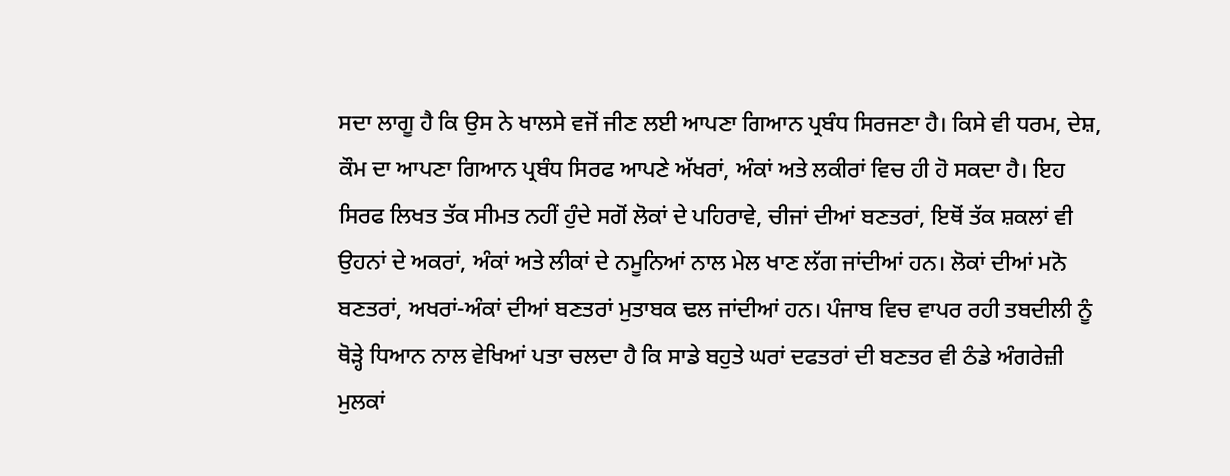ਸਦਾ ਲਾਗੂ ਹੈ ਕਿ ਉਸ ਨੇ ਖਾਲਸੇ ਵਜੋਂ ਜੀਣ ਲਈ ਆਪਣਾ ਗਿਆਨ ਪ੍ਰਬੰਧ ਸਿਰਜਣਾ ਹੈ। ਕਿਸੇ ਵੀ ਧਰਮ, ਦੇਸ਼, ਕੌਮ ਦਾ ਆਪਣਾ ਗਿਆਨ ਪ੍ਰਬੰਧ ਸਿਰਫ ਆਪਣੇ ਅੱਖਰਾਂ, ਅੰਕਾਂ ਅਤੇ ਲਕੀਰਾਂ ਵਿਚ ਹੀ ਹੋ ਸਕਦਾ ਹੈ। ਇਹ ਸਿਰਫ ਲਿਖਤ ਤੱਕ ਸੀਮਤ ਨਹੀਂ ਹੁੰਦੇ ਸਗੋਂ ਲੋਕਾਂ ਦੇ ਪਹਿਰਾਵੇ, ਚੀਜਾਂ ਦੀਆਂ ਬਣਤਰਾਂ, ਇਥੋਂ ਤੱਕ ਸ਼ਕਲਾਂ ਵੀ ਉਹਨਾਂ ਦੇ ਅਕਰਾਂ, ਅੰਕਾਂ ਅਤੇ ਲੀਕਾਂ ਦੇ ਨਮੂਨਿਆਂ ਨਾਲ ਮੇਲ ਖਾਣ ਲੱਗ ਜਾਂਦੀਆਂ ਹਨ। ਲੋਕਾਂ ਦੀਆਂ ਮਨੋ ਬਣਤਰਾਂ, ਅਖਰਾਂ-ਅੰਕਾਂ ਦੀਆਂ ਬਣਤਰਾਂ ਮੁਤਾਬਕ ਢਲ ਜਾਂਦੀਆਂ ਹਨ। ਪੰਜਾਬ ਵਿਚ ਵਾਪਰ ਰਹੀ ਤਬਦੀਲੀ ਨੂੰ ਥੋੜ੍ਹੇ ਧਿਆਨ ਨਾਲ ਵੇਖਿਆਂ ਪਤਾ ਚਲਦਾ ਹੈ ਕਿ ਸਾਡੇ ਬਹੁਤੇ ਘਰਾਂ ਦਫਤਰਾਂ ਦੀ ਬਣਤਰ ਵੀ ਠੰਡੇ ਅੰਗਰੇਜ਼ੀ ਮੁਲਕਾਂ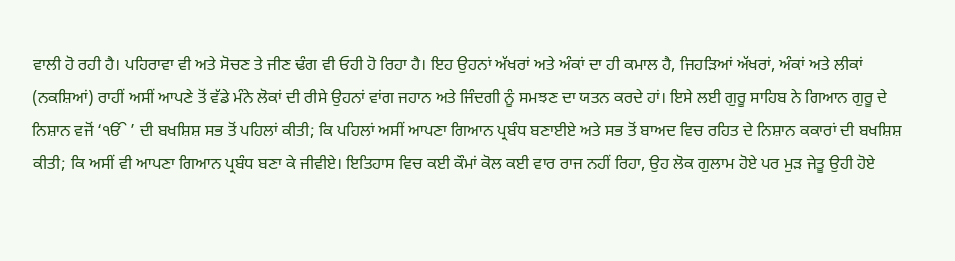ਵਾਲੀ ਹੋ ਰਹੀ ਹੈ। ਪਹਿਰਾਵਾ ਵੀ ਅਤੇ ਸੋਚਣ ਤੇ ਜੀਣ ਢੰਗ ਵੀ ਓਹੀ ਹੋ ਰਿਹਾ ਹੈ। ਇਹ ਉਹਨਾਂ ਅੱਖਰਾਂ ਅਤੇ ਅੰਕਾਂ ਦਾ ਹੀ ਕਮਾਲ ਹੈ, ਜਿਹੜਿਆਂ ਅੱਖਰਾਂ, ਅੰਕਾਂ ਅਤੇ ਲੀਕਾਂ (ਨਕਸ਼ਿਆਂ) ਰਾਹੀਂ ਅਸੀਂ ਆਪਣੇ ਤੋਂ ਵੱਡੇ ਮੰਨੇ ਲੋਕਾਂ ਦੀ ਰੀਸੇ ਉਹਨਾਂ ਵਾਂਗ ਜਹਾਨ ਅਤੇ ਜਿੰਦਗੀ ਨੂੰ ਸਮਝਣ ਦਾ ਯਤਨ ਕਰਦੇ ਹਾਂ। ਇਸੇ ਲਈ ਗੁਰੂ ਸਾਹਿਬ ਨੇ ਗਿਆਨ ਗੁਰੂ ਦੇ ਨਿਸ਼ਾਨ ਵਜੋਂ ‘ੴ ’ ਦੀ ਬਖਸ਼ਿਸ਼ ਸਭ ਤੋਂ ਪਹਿਲਾਂ ਕੀਤੀ; ਕਿ ਪਹਿਲਾਂ ਅਸੀਂ ਆਪਣਾ ਗਿਆਨ ਪ੍ਰਬੰਧ ਬਣਾਈਏ ਅਤੇ ਸਭ ਤੋਂ ਬਾਅਦ ਵਿਚ ਰਹਿਤ ਦੇ ਨਿਸ਼ਾਨ ਕਕਾਰਾਂ ਦੀ ਬਖਸ਼ਿਸ਼ ਕੀਤੀ; ਕਿ ਅਸੀਂ ਵੀ ਆਪਣਾ ਗਿਆਨ ਪ੍ਰਬੰਧ ਬਣਾ ਕੇ ਜੀਵੀਏ। ਇਤਿਹਾਸ ਵਿਚ ਕਈ ਕੌਮਾਂ ਕੋਲ ਕਈ ਵਾਰ ਰਾਜ ਨਹੀਂ ਰਿਹਾ, ਉਹ ਲੋਕ ਗੁਲਾਮ ਹੋਏ ਪਰ ਮੁੜ ਜੇਤੂ ਉਹੀ ਹੋਏ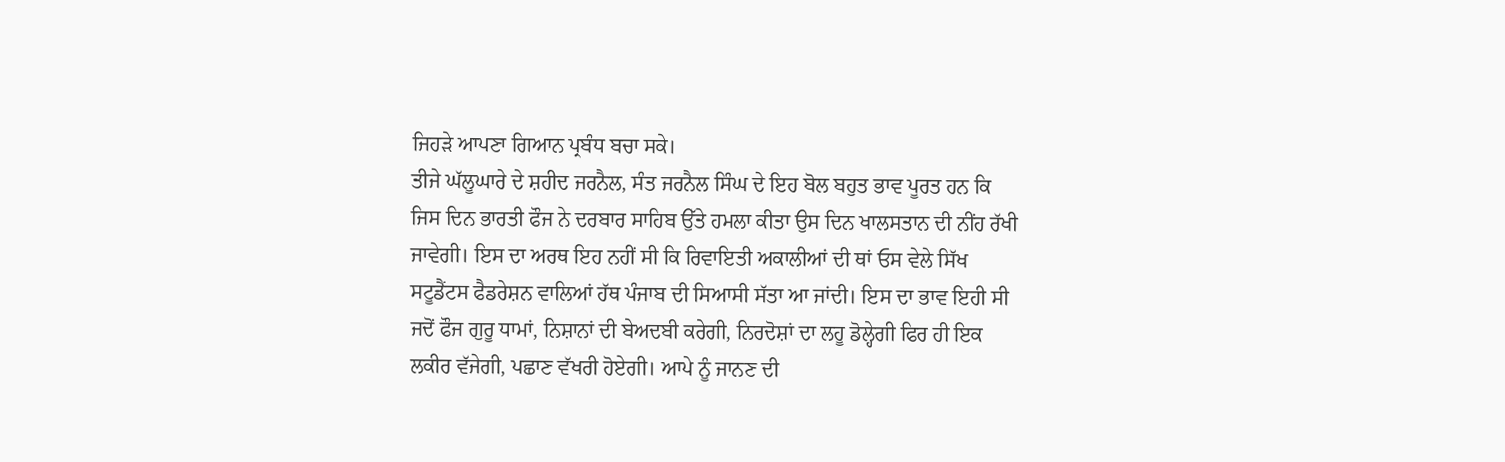ਜਿਹੜੇ ਆਪਣਾ ਗਿਆਨ ਪ੍ਰਬੰਧ ਬਚਾ ਸਕੇ।
ਤੀਜੇ ਘੱਲੂਘਾਰੇ ਦੇ ਸ਼ਹੀਦ ਜਰਨੈਲ, ਸੰਤ ਜਰਨੈਲ ਸਿੰਘ ਦੇ ਇਹ ਬੋਲ ਬਹੁਤ ਭਾਵ ਪੂਰਤ ਹਨ ਕਿ ਜਿਸ ਦਿਨ ਭਾਰਤੀ ਫੌਜ ਨੇ ਦਰਬਾਰ ਸਾਹਿਬ ਉੱਤੇ ਹਮਲਾ ਕੀਤਾ ਉਸ ਦਿਨ ਖਾਲਸਤਾਨ ਦੀ ਨੀਂਹ ਰੱਖੀ ਜਾਵੇਗੀ। ਇਸ ਦਾ ਅਰਥ ਇਹ ਨਹੀਂ ਸੀ ਕਿ ਰਿਵਾਇਤੀ ਅਕਾਲੀਆਂ ਦੀ ਥਾਂ ਓਸ ਵੇਲੇ ਸਿੱਖ ਸਟੂਡੈਂਟਸ ਫੈਡਰੇਸ਼ਨ ਵਾਲਿਆਂ ਹੱਥ ਪੰਜਾਬ ਦੀ ਸਿਆਸੀ ਸੱਤਾ ਆ ਜਾਂਦੀ। ਇਸ ਦਾ ਭਾਵ ਇਹੀ ਸੀ ਜਦੋਂ ਫੌਜ ਗੁਰੂ ਧਾਮਾਂ, ਨਿਸ਼ਾਨਾਂ ਦੀ ਬੇਅਦਬੀ ਕਰੇਗੀ, ਨਿਰਦੋਸ਼ਾਂ ਦਾ ਲਹੂ ਡੋਲ੍ਹੇਗੀ ਫਿਰ ਹੀ ਇਕ ਲਕੀਰ ਵੱਜੇਗੀ, ਪਛਾਣ ਵੱਖਰੀ ਹੋਏਗੀ। ਆਪੇ ਨੂੰ ਜਾਨਣ ਦੀ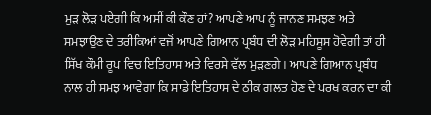ਮੁੜ ਲੋੜ ਪਏਗੀ ਕਿ ਅਸੀਂ ਕੀ ਕੌਣ ਹਾਂ? ਆਪਣੇ ਆਪ ਨੂੰ ਜਾਨਣ ਸਮਝਣ ਅਤੇ ਸਮਝਾਉਣ ਦੇ ਤਰੀਕਿਆਂ ਵਜੋਂ ਆਪਣੇ ਗਿਆਨ ਪ੍ਰਬੰਧ ਦੀ ਲੋੜ ਮਹਿਸੂਸ ਹੋਵੇਗੀ ਤਾਂ ਹੀ ਸਿੱਖ ਕੌਮੀ ਰੂਪ ਵਿਚ ਇਤਿਹਾਸ ਅਤੇ ਵਿਰਸੇ ਵੱਲ ਮੁੜਣਗੇ। ਆਪਣੇ ਗਿਆਨ ਪ੍ਰਬੰਧ ਨਾਲ ਹੀ ਸਮਝ ਆਵੇਗਾ ਕਿ ਸਾਡੇ ਇਤਿਹਾਸ ਦੇ ਠੀਕ ਗਲਤ ਹੋਣ ਦੇ ਪਰਖ ਕਰਨ ਦਾ ਕੀ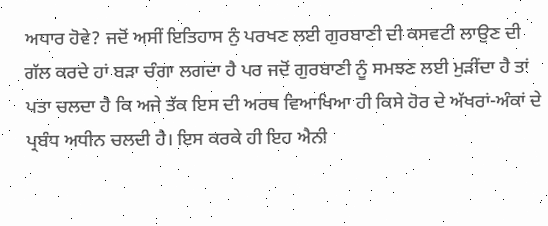ਅਧਾਰ ਹੋਵੇ? ਜਦੋਂ ਅਸੀਂ ਇਤਿਹਾਸ ਨੁੰ ਪਰਖਣ ਲਈ ਗੁਰਬਾਣੀ ਦੀ ਕਸਵਟੀ ਲਾਉਣ ਦੀ ਗੱਲ ਕਰਦੇ ਹਾਂ ਬੜਾ ਚੰਗਾ ਲਗਦਾ ਹੈ ਪਰ ਜਦੋਂ ਗੁਰਬਾਣੀ ਨੂੰ ਸਮਝਣ ਲਈ ਮੁੜੀਂਦਾ ਹੈ ਤਾਂ ਪਤਾ ਚਲਦਾ ਹੈ ਕਿ ਅਜੇ ਤੱਕ ਇਸ ਦੀ ਅਰਥ ਵਿਆਖਿਆ ਹੀ ਕਿਸੇ ਹੋਰ ਦੇ ਅੱਖਰਾਂ-ਅੰਕਾਂ ਦੇ ਪ੍ਰਬੰਧ ਅਧੀਨ ਚਲਦੀ ਹੈ। ਇਸ ਕਰਕੇ ਹੀ ਇਹ ਐਨੀ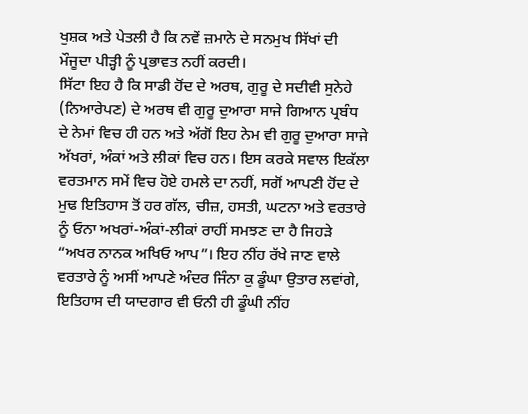ਖੁਸ਼ਕ ਅਤੇ ਪੇਤਲੀ ਹੈ ਕਿ ਨਵੇਂ ਜ਼ਮਾਨੇ ਦੇ ਸਨਮੁਖ ਸਿੱਖਾਂ ਦੀ ਮੌਜੂਦਾ ਪੀੜ੍ਹੀ ਨੂੰ ਪ੍ਰਭਾਵਤ ਨਹੀਂ ਕਰਦੀ।
ਸਿੱਟਾ ਇਹ ਹੈ ਕਿ ਸਾਡੀ ਹੋਂਦ ਦੇ ਅਰਥ, ਗੁਰੂ ਦੇ ਸਦੀਵੀ ਸੁਨੇਹੇ (ਨਿਆਰੇਪਣ) ਦੇ ਅਰਥ ਵੀ ਗੁਰੂ ਦੁਆਰਾ ਸਾਜੇ ਗਿਆਨ ਪ੍ਰਬੰਧ ਦੇ ਨੇਮਾਂ ਵਿਚ ਹੀ ਹਨ ਅਤੇ ਅੱਗੋਂ ਇਹ ਨੇਮ ਵੀ ਗੁਰੂ ਦੁਆਰਾ ਸਾਜੇ ਅੱਖਰਾਂ, ਅੰਕਾਂ ਅਤੇ ਲੀਕਾਂ ਵਿਚ ਹਨ। ਇਸ ਕਰਕੇ ਸਵਾਲ ਇਕੱਲਾ ਵਰਤਮਾਨ ਸਮੇਂ ਵਿਚ ਹੋਏ ਹਮਲੇ ਦਾ ਨਹੀਂ, ਸਗੋਂ ਆਪਣੀ ਹੋਂਦ ਦੇ ਮੁਢ ਇਤਿਹਾਸ ਤੋਂ ਹਰ ਗੱਲ, ਚੀਜ਼, ਹਸਤੀ, ਘਟਨਾ ਅਤੇ ਵਰਤਾਰੇ ਨੂੰ ਓਨਾ ਅਖਰਾਂ-ਅੰਕਾਂ-ਲੀਕਾਂ ਰਾਹੀਂ ਸਮਝਣ ਦਾ ਹੈ ਜਿਹੜੇ “ਅਖਰ ਨਾਨਕ ਅਖਿਓ ਆਪ”। ਇਹ ਨੀਂਹ ਰੱਖੇ ਜਾਣ ਵਾਲੇ ਵਰਤਾਰੇ ਨੂੰ ਅਸੀਂ ਆਪਣੇ ਅੰਦਰ ਜਿੰਨਾ ਕੁ ਡੂੰਘਾ ਉਤਾਰ ਲਵਾਂਗੇ, ਇਤਿਹਾਸ ਦੀ ਯਾਦਗਾਰ ਵੀ ਓਨੀ ਹੀ ਡੂੰਘੀ ਨੀਂਹ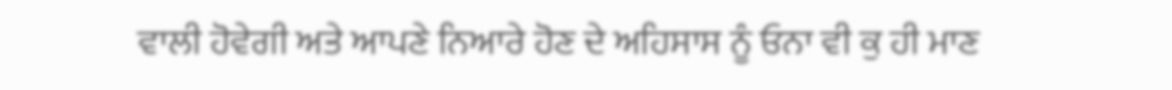ਵਾਲੀ ਹੋਵੇਗੀ ਅਤੇ ਆਪਣੇ ਨਿਆਰੇ ਹੋਣ ਦੇ ਅਹਿਸਾਸ ਨੂੰ ਓਨਾ ਵੀ ਕੁ ਹੀ ਮਾਣ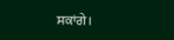ਸਕਾਂਗੇ।